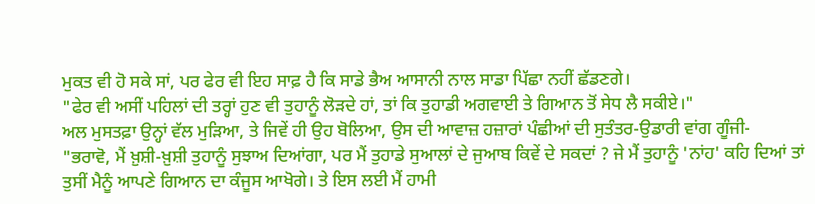ਮੁਕਤ ਵੀ ਹੋ ਸਕੇ ਸਾਂ, ਪਰ ਫੇਰ ਵੀ ਇਹ ਸਾਫ਼ ਹੈ ਕਿ ਸਾਡੇ ਭੈਅ ਆਸਾਨੀ ਨਾਲ ਸਾਡਾ ਪਿੱਛਾ ਨਹੀਂ ਛੱਡਣਗੇ।
"ਫੇਰ ਵੀ ਅਸੀਂ ਪਹਿਲਾਂ ਦੀ ਤਰ੍ਹਾਂ ਹੁਣ ਵੀ ਤੁਹਾਨੂੰ ਲੋੜਦੇ ਹਾਂ, ਤਾਂ ਕਿ ਤੁਹਾਡੀ ਅਗਵਾਈ ਤੇ ਗਿਆਨ ਤੋਂ ਸੇਧ ਲੈ ਸਕੀਏ।"
ਅਲ ਮੁਸਤਫ਼ਾ ਉਨ੍ਹਾਂ ਵੱਲ ਮੁੜਿਆ, ਤੇ ਜਿਵੇਂ ਹੀ ਉਹ ਬੋਲਿਆ, ਉਸ ਦੀ ਆਵਾਜ਼ ਹਜ਼ਾਰਾਂ ਪੰਛੀਆਂ ਦੀ ਸੁਤੰਤਰ-ਉਡਾਰੀ ਵਾਂਗ ਗੂੰਜੀ-
"ਭਰਾਵੋ, ਮੈਂ ਖ਼ੁਸ਼ੀ-ਖ਼ੁਸ਼ੀ ਤੁਹਾਨੂੰ ਸੁਝਾਅ ਦਿਆਂਗਾ, ਪਰ ਮੈਂ ਤੁਹਾਡੇ ਸੁਆਲਾਂ ਦੇ ਜੁਆਬ ਕਿਵੇਂ ਦੇ ਸਕਦਾਂ ? ਜੇ ਮੈਂ ਤੁਹਾਨੂੰ 'ਨਾਂਹ' ਕਹਿ ਦਿਆਂ ਤਾਂ ਤੁਸੀਂ ਮੈਨੂੰ ਆਪਣੇ ਗਿਆਨ ਦਾ ਕੰਜੂਸ ਆਖੋਗੇ। ਤੇ ਇਸ ਲਈ ਮੈਂ ਹਾਮੀ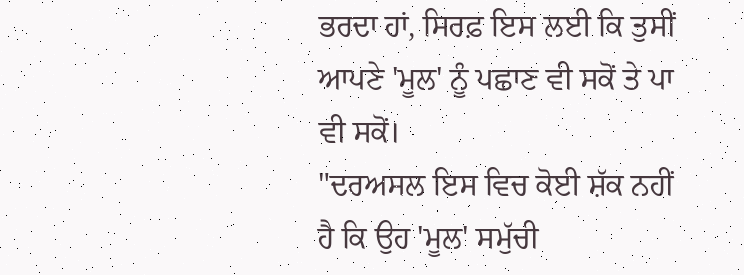ਭਰਦਾ ਹਾਂ, ਸਿਰਫ਼ ਇਸ ਲਈ ਕਿ ਤੁਸੀਂ ਆਪਣੇ 'ਮੂਲ' ਨੂੰ ਪਛਾਣ ਵੀ ਸਕੋਂ ਤੇ ਪਾ ਵੀ ਸਕੋਂ।
"ਦਰਅਸਲ ਇਸ ਵਿਚ ਕੋਈ ਸ਼ੱਕ ਨਹੀਂ ਹੈ ਕਿ ਉਹ 'ਮੂਲ' ਸਮੁੱਚੀ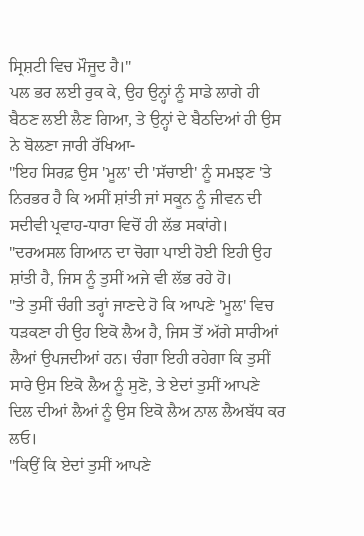ਸ੍ਰਿਸ਼ਟੀ ਵਿਚ ਮੌਜੂਦ ਹੈ।"
ਪਲ ਭਰ ਲਈ ਰੁਕ ਕੇ, ਉਹ ਉਨ੍ਹਾਂ ਨੂੰ ਸਾਡੇ ਲਾਗੇ ਹੀ ਬੈਠਣ ਲਈ ਲੈਣ ਗਿਆ, ਤੇ ਉਨ੍ਹਾਂ ਦੇ ਬੈਠਦਿਆਂ ਹੀ ਉਸ ਨੇ ਬੋਲਣਾ ਜਾਰੀ ਰੱਖਿਆ-
"ਇਹ ਸਿਰਫ਼ ਉਸ 'ਮੂਲ' ਦੀ 'ਸੱਚਾਈ' ਨੂੰ ਸਮਝਣ 'ਤੇ ਨਿਰਭਰ ਹੈ ਕਿ ਅਸੀਂ ਸ਼ਾਂਤੀ ਜਾਂ ਸਕੂਨ ਨੂੰ ਜੀਵਨ ਦੀ ਸਦੀਵੀ ਪ੍ਰਵਾਹ-ਧਾਰਾ ਵਿਚੋਂ ਹੀ ਲੱਭ ਸਕਾਂਗੇ।
"ਦਰਅਸਲ ਗਿਆਨ ਦਾ ਚੋਗਾ ਪਾਈ ਹੋਈ ਇਹੀ ਉਹ ਸ਼ਾਂਤੀ ਹੈ, ਜਿਸ ਨੂੰ ਤੁਸੀਂ ਅਜੇ ਵੀ ਲੱਭ ਰਹੇ ਹੋ।
"ਤੇ ਤੁਸੀਂ ਚੰਗੀ ਤਰ੍ਹਾਂ ਜਾਣਦੇ ਹੋ ਕਿ ਆਪਣੇ 'ਮੂਲ' ਵਿਚ ਧੜਕਣਾ ਹੀ ਉਹ ਇਕੋ ਲੈਅ ਹੈ, ਜਿਸ ਤੋਂ ਅੱਗੇ ਸਾਰੀਆਂ ਲੈਆਂ ਉਪਜਦੀਆਂ ਹਨ। ਚੰਗਾ ਇਹੀ ਰਹੇਗਾ ਕਿ ਤੁਸੀਂ ਸਾਰੇ ਉਸ ਇਕੋ ਲੈਅ ਨੂੰ ਸੁਣੋ, ਤੇ ਏਦਾਂ ਤੁਸੀਂ ਆਪਣੇ ਦਿਲ ਦੀਆਂ ਲੈਆਂ ਨੂੰ ਉਸ ਇਕੋ ਲੈਅ ਨਾਲ ਲੈਅਬੱਧ ਕਰ ਲਓ।
"ਕਿਉਂ ਕਿ ਏਦਾਂ ਤੁਸੀਂ ਆਪਣੇ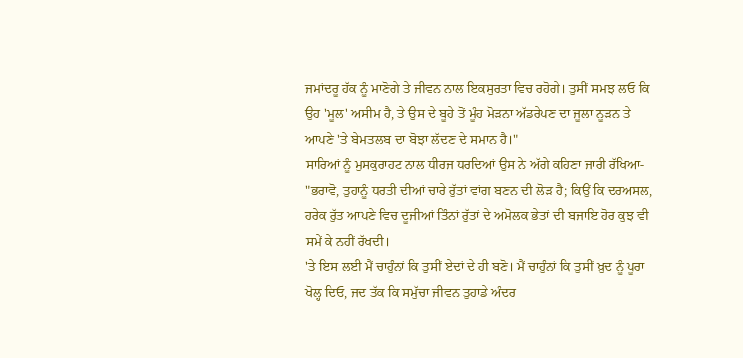ਜਮਾਂਦਰੂ ਹੱਕ ਨੂੰ ਮਾਣੋਗੇ ਤੇ ਜੀਵਨ ਨਾਲ ਇਕਸੁਰਤਾ ਵਿਚ ਰਹੋਗੇ। ਤੁਸੀਂ ਸਮਝ ਲਓ ਕਿ ਉਹ 'ਮੂਲ' ਅਸੀਮ ਹੈ, ਤੇ ਉਸ ਦੇ ਬੂਹੇ ਤੋਂ ਮੂੰਹ ਮੋੜਨਾ ਅੱਡਰੇਪਣ ਦਾ ਜੂਲਾ ਨੂੜਨ ਤੇ ਆਪਣੇ 'ਤੇ ਬੇਮਤਲਬ ਦਾ ਬੋਝਾ ਲੱਦਣ ਦੇ ਸਮਾਨ ਹੈ।"
ਸਾਰਿਆਂ ਨੂੰ ਮੁਸਕੁਰਾਹਟ ਨਾਲ ਧੀਰਜ ਧਰਦਿਆਂ ਉਸ ਨੇ ਅੱਗੇ ਕਹਿਣਾ ਜਾਰੀ ਰੱਖਿਆ-
"ਭਰਾਵੋ, ਤੁਹਾਨੂੰ ਧਰਤੀ ਦੀਆਂ ਚਾਰੇ ਰੁੱਤਾਂ ਵਾਂਗ ਬਣਨ ਦੀ ਲੋੜ ਹੈ; ਕਿਉਂ ਕਿ ਦਰਅਸਲ, ਹਰੇਕ ਰੁੱਤ ਆਪਣੇ ਵਿਚ ਦੂਜੀਆਂ ਤਿੰਨਾਂ ਰੁੱਤਾਂ ਦੇ ਅਮੋਲਕ ਭੇਤਾਂ ਦੀ ਬਜਾਇ ਹੋਰ ਕੁਝ ਵੀ ਸਮੇਂ ਕੇ ਨਹੀਂ ਰੱਖਦੀ।
'ਤੇ ਇਸ ਲਈ ਮੈਂ ਚਾਹੁੰਨਾਂ ਕਿ ਤੁਸੀਂ ਏਦਾਂ ਦੇ ਹੀ ਬਣੋ। ਮੈਂ ਚਾਹੁੰਨਾਂ ਕਿ ਤੁਸੀਂ ਖ਼ੁਦ ਨੂੰ ਪੂਰਾ ਖੋਲ੍ਹ ਦਿਓ, ਜਦ ਤੱਕ ਕਿ ਸਮੁੱਚਾ ਜੀਵਨ ਤੁਹਾਡੇ ਅੰਦਰ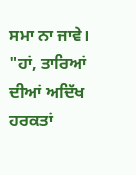ਸਮਾ ਨਾ ਜਾਵੇ।
"ਹਾਂ, ਤਾਰਿਆਂ ਦੀਆਂ ਅਦਿੱਖ ਹਰਕਤਾਂ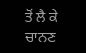ਤੋਂ ਲੈ ਕੇ ਚਾਨਣ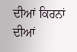ਦੀਆਂ ਕਿਰਨਾਂ ਦੀਆਂ